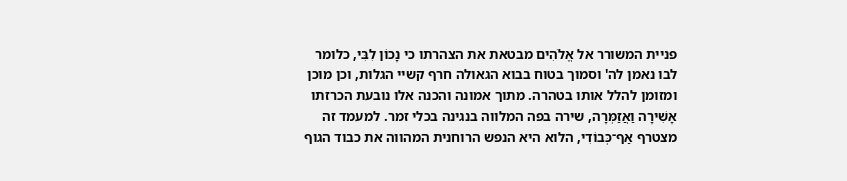פניית המשורר אל אֱלֹהִים מבטאת את הצהרתו כי נָכוֹן לִבִּי, כלומר לבו נאמן לה' וסמוך בטוח בבוא הגאולה חרף קשיי הגלות, וכן מוכן ומזומן להלל אותו בטהרה. מתוך אמונה והכנה אלו נובעת הכרזתו אָשִׁירָה וַאֲזַמְּרָה, שירה בפה המלווה בנגינה בכלי זמר. למעמד זה מצטרף אַף־כְּבוֹדִי, הלוא היא הנפש הרוחנית המהווה את כבוד הגוף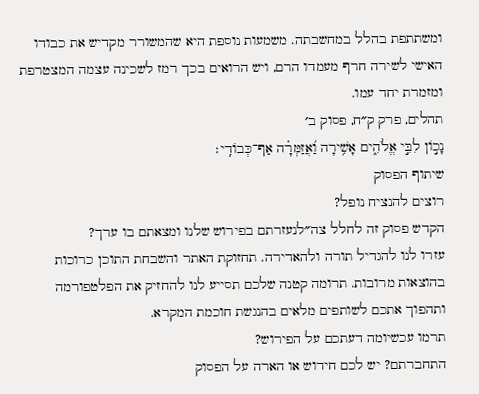ומשתתפת בהלל במחשבתה. משמעות נוספת היא שהמשורר מקדיש את כבודו האישי לשירה חרף מעמדו הרם, ויש הרואים בכך רמז לשכינה עצמה המצטרפת ומזמרת יחד עמו.
תהלים, פרק ק״ח, פסוק ב׳
נָכ֣וֹן לִבִּ֣י אֱלֹהִ֑ים אָשִׁ֥ירָה וַ֝אֲזַמְּרָ֗ה אַף־כְּבוֹדִֽי׃
שיתוף הפסוק
רוצים להנציח נופל?
הקדש פסוק זה לחלל צה״לנעזרתם בפירוש שלנו ומצאתם בו ערך?
עזרו לנו להגדיל תורה ולהאדירה. תחזוקת האתר והשבחת התוכן כרוכות בהוצאות מרובות. תרומה קטנה שלכם תסייע לנו להחזיק את הפלטפורמה ותהפוך אתכם לשותפים מלאים בהנגשת חוכמת המקרא.
תרמו עכשיומה דעתכם על הפירוש?
התחברתם? יש לכם חידוש או הארה על הפסוק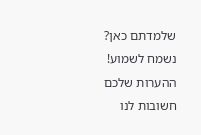שלמדתם כאן? נשמח לשמוע!
ההערות שלכם חשובות לנו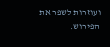ועוזרות לשפר את הפירוש.